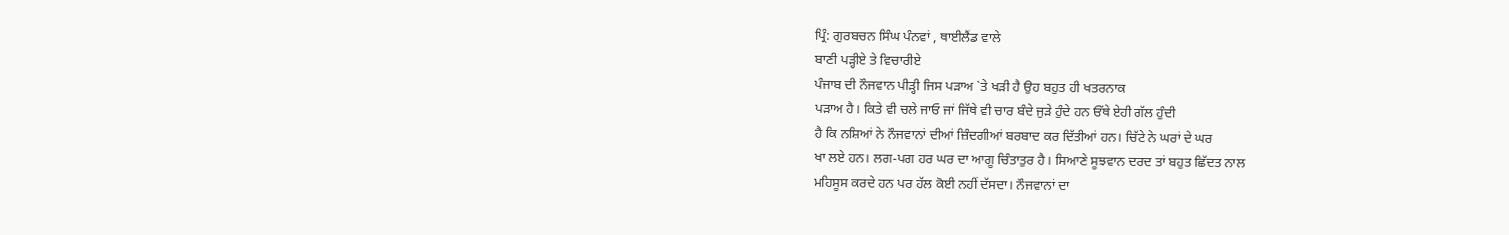ਪ੍ਰਿੰ: ਗੁਰਬਚਨ ਸਿੰਘ ਪੰਨਵਾਂ , ਥਾਈਲੈਂਡ ਵਾਲੇ
ਬਾਣੀ ਪੜ੍ਹੀਏ ਤੇ ਵਿਚਾਰੀਏ
ਪੰਜਾਬ ਦੀ ਨੌਜਵਾਨ ਪੀੜ੍ਹੀ ਜਿਸ ਪੜਾਅ `ਤੇ ਖੜੀ ਹੈ ਉਹ ਬਹੁਤ ਹੀ ਖਤਰਨਾਕ
ਪੜਾਅ ਹੈ। ਕਿਤੇ ਵੀ ਚਲੇ ਜਾਓ ਜਾਂ ਜਿੱਥੇ ਵੀ ਚਾਰ ਬੰਦੇ ਜੁੜੇ ਹੁੰਦੇ ਹਨ ਓੱਥੇ ਏਹੀ ਗੱਲ ਹੁੰਦੀ
ਹੈ ਕਿ ਨਸ਼ਿਆਂ ਨੇ ਨੌਜਵਾਨਾਂ ਦੀਆਂ ਜ਼ਿੰਦਗੀਆਂ ਬਰਬਾਦ ਕਰ ਦਿੱਤੀਆਂ ਹਨ। ਚਿੱਟੇ ਨੇ ਘਰਾਂ ਦੇ ਘਰ
ਖਾ ਲਏ ਹਨ। ਲਗ-ਪਗ ਹਰ ਘਰ ਦਾ ਆਗੂ ਚਿੰਤਾਤੁਰ ਹੈ। ਸਿਆਣੇ ਸੂਝਵਾਨ ਦਰਦ ਤਾਂ ਬਹੁਤ ਛਿੱਦਤ ਨਾਲ
ਮਹਿਸੂਸ ਕਰਦੇ ਹਨ ਪਰ ਹੱਲ ਕੋਈ ਨਹੀਂ ਦੱਸਦਾ। ਨੌਜਵਾਨਾਂ ਦਾ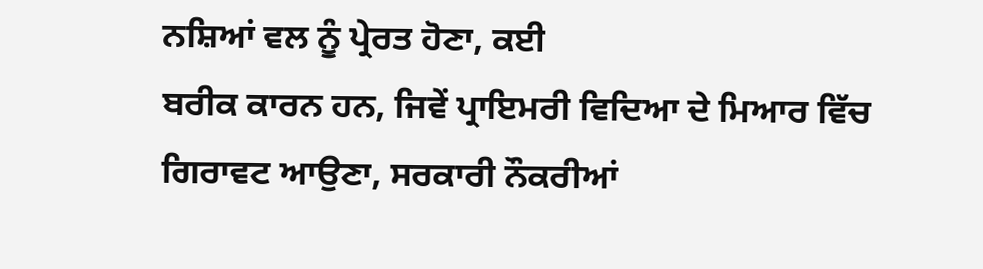ਨਸ਼ਿਆਂ ਵਲ ਨੂੰ ਪ੍ਰੇਰਤ ਹੋਣਾ, ਕਈ
ਬਰੀਕ ਕਾਰਨ ਹਨ, ਜਿਵੇਂ ਪ੍ਰਾਇਮਰੀ ਵਿਦਿਆ ਦੇ ਮਿਆਰ ਵਿੱਚ ਗਿਰਾਵਟ ਆਉਣਾ, ਸਰਕਾਰੀ ਨੌਕਰੀਆਂ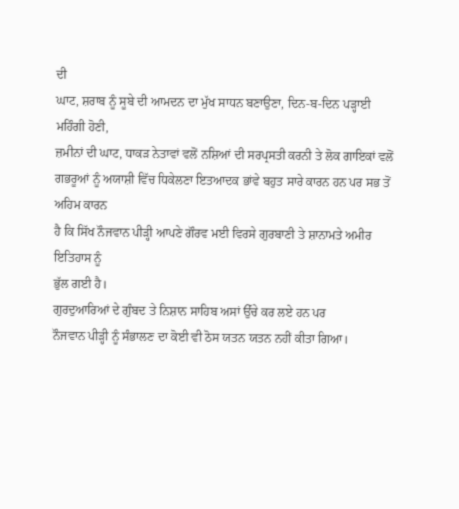ਦੀ
ਘਾਟ, ਸ਼ਰਾਬ ਨੂੰ ਸੂਬੇ ਦੀ ਆਮਦਨ ਦਾ ਮੁੱਖ ਸਾਧਨ ਬਣਾਉਣਾ, ਦਿਨ-ਬ-ਦਿਨ ਪੜ੍ਹਾਈ ਮਹਿੰਗੀ ਹੋਣੀ,
ਜ਼ਮੀਨਾਂ ਦੀ ਘਾਟ, ਧਾਕੜ ਨੇਤਾਵਾਂ ਵਲੋਂ ਨਸ਼ਿਆਂ ਦੀ ਸਰਪ੍ਰਸਤੀ ਕਰਨੀ ਤੇ ਲੋਕ ਗਾਇਕਾਂ ਵਲੋਂ
ਗਭਰੂਆਂ ਨੂੰ ਅਯਾਸ਼ੀ ਵਿੱਚ ਧਿਕੇਲਣਾ ਇਤਆਦਕ ਭਾਂਵੇ ਬਹੁਤ ਸਾਰੇ ਕਾਰਨ ਹਨ ਪਰ ਸਭ ਤੋਂ ਅਹਿਮ ਕਾਰਨ
ਹੈ ਕਿ ਸਿੱਖ ਨੌਜਵਾਨ ਪੀੜ੍ਹੀ ਆਪਣੇ ਗੌਰਵ ਮਈ ਵਿਰਸੇ ਗੁਰਬਾਣੀ ਤੇ ਸ਼ਾਨਾਮਤੇ ਅਮੀਰ ਇਤਿਹਾਸ ਨੂੰ
ਭੁੱਲ ਗਈ ਹੈ।
ਗੁਰਦੁਆਰਿਆਂ ਦੇ ਗੁੰਬਦ ਤੇ ਨਿਸ਼ਾਨ ਸਾਹਿਬ ਅਸਾਂ ਉੱਚੇ ਕਰ ਲਏ ਹਨ ਪਰ
ਨੌਜਵਾਨ ਪੀੜ੍ਹੀ ਨੂੰ ਸੰਭਾਲਣ ਦਾ ਕੋਈ ਵੀ ਠੋਸ ਯਤਨ ਯਤਨ ਨਹੀਂ ਕੀਤਾ ਗਿਆ।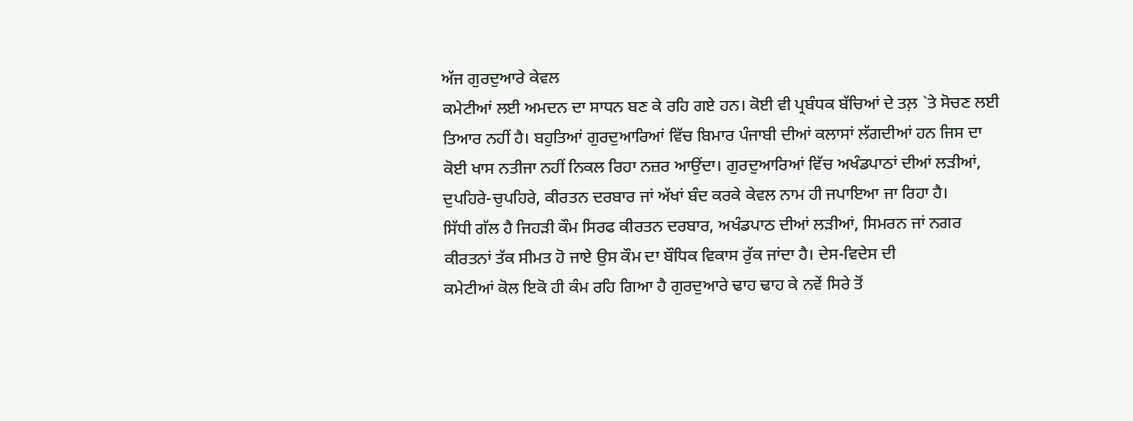ਅੱਜ ਗੁਰਦੁਆਰੇ ਕੇਵਲ
ਕਮੇਟੀਆਂ ਲਈ ਅਮਦਨ ਦਾ ਸਾਧਨ ਬਣ ਕੇ ਰਹਿ ਗਏ ਹਨ। ਕੋਈ ਵੀ ਪ੍ਰਬੰਧਕ ਬੱਚਿਆਂ ਦੇ ਤਲ਼ `ਤੇ ਸੋਚਣ ਲਈ
ਤਿਆਰ ਨਹੀਂ ਹੈ। ਬਹੁਤਿਆਂ ਗੁਰਦੁਆਰਿਆਂ ਵਿੱਚ ਬਿਮਾਰ ਪੰਜਾਬੀ ਦੀਆਂ ਕਲਾਸਾਂ ਲੱਗਦੀਆਂ ਹਨ ਜਿਸ ਦਾ
ਕੋਈ ਖਾਸ ਨਤੀਜਾ ਨਹੀਂ ਨਿਕਲ ਰਿਹਾ ਨਜ਼ਰ ਆਉਂਦਾ। ਗੁਰਦੁਆਰਿਆਂ ਵਿੱਚ ਅਖੰਡਪਾਠਾਂ ਦੀਆਂ ਲੜੀਆਂ,
ਦੁਪਹਿਰੇ-ਚੁਪਹਿਰੇ, ਕੀਰਤਨ ਦਰਬਾਰ ਜਾਂ ਅੱਖਾਂ ਬੰਦ ਕਰਕੇ ਕੇਵਲ ਨਾਮ ਹੀ ਜਪਾਇਆ ਜਾ ਰਿਹਾ ਹੈ।
ਸਿੱਧੀ ਗੱਲ ਹੈ ਜਿਹੜੀ ਕੌਮ ਸਿਰਫ ਕੀਰਤਨ ਦਰਬਾਰ, ਅਖੰਡਪਾਠ ਦੀਆਂ ਲੜੀਆਂ, ਸਿਮਰਨ ਜਾਂ ਨਗਰ
ਕੀਰਤਨਾਂ ਤੱਕ ਸੀਮਤ ਹੋ ਜਾਏ ਉਸ ਕੌਮ ਦਾ ਬੌਧਿਕ ਵਿਕਾਸ ਰੁੱਕ ਜਾਂਦਾ ਹੈ। ਦੇਸ-ਵਿਦੇਸ ਦੀ
ਕਮੇਟੀਆਂ ਕੋਲ ਇਕੋ ਹੀ ਕੰਮ ਰਹਿ ਗਿਆ ਹੈ ਗੁਰਦੁਆਰੇ ਢਾਹ ਢਾਹ ਕੇ ਨਵੇਂ ਸਿਰੇ ਤੋਂ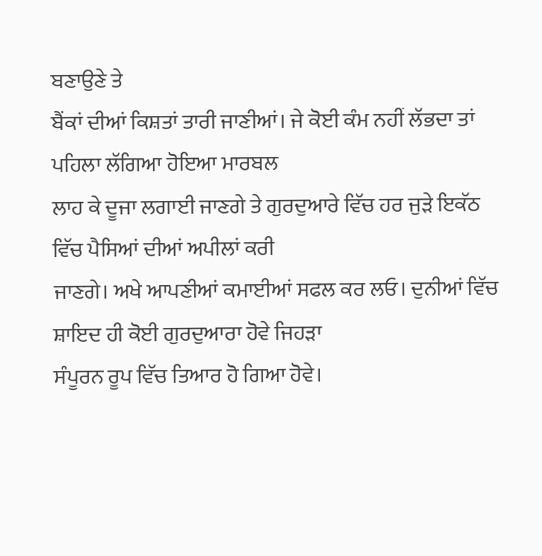ਬਣਾਉਣੇ ਤੇ
ਬੈਂਕਾਂ ਦੀਆਂ ਕਿਸ਼ਤਾਂ ਤਾਰੀ ਜਾਣੀਆਂ। ਜੇ ਕੋਈ ਕੰਮ ਨਹੀਂ ਲੱਭਦਾ ਤਾਂ ਪਹਿਲਾ ਲੱਗਿਆ ਹੋਇਆ ਮਾਰਬਲ
ਲਾਹ ਕੇ ਦੂਜਾ ਲਗਾਈ ਜਾਣਗੇ ਤੇ ਗੁਰਦੁਆਰੇ ਵਿੱਚ ਹਰ ਜੁੜੇ ਇਕੱਠ ਵਿੱਚ ਪੈਸਿਆਂ ਦੀਆਂ ਅਪੀਲਾਂ ਕਰੀ
ਜਾਣਗੇ। ਅਖੇ ਆਪਣੀਆਂ ਕਮਾਈਆਂ ਸਫਲ ਕਰ ਲਓ। ਦੁਨੀਆਂ ਵਿੱਚ ਸ਼ਾਇਦ ਹੀ ਕੋਈ ਗੁਰਦੁਆਰਾ ਹੋਵੇ ਜਿਹੜਾ
ਸੰਪੂਰਨ ਰੂਪ ਵਿੱਚ ਤਿਆਰ ਹੋ ਗਿਆ ਹੋਵੇ।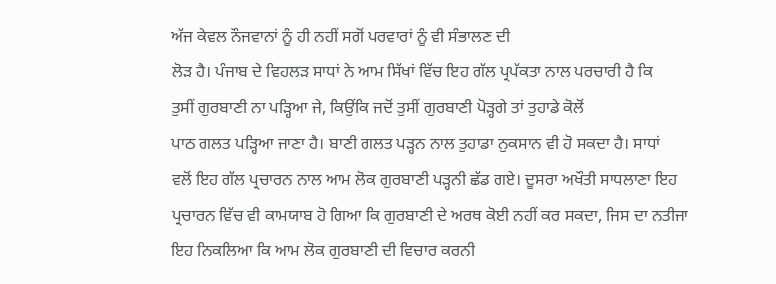ਅੱਜ ਕੇਵਲ ਨੌਜਵਾਨਾਂ ਨੂੰ ਹੀ ਨਹੀਂ ਸਗੋਂ ਪਰਵਾਰਾਂ ਨੂੰ ਵੀ ਸੰਭਾਲਣ ਦੀ
ਲੋੜ ਹੈ। ਪੰਜਾਬ ਦੇ ਵਿਹਲੜ ਸਾਧਾਂ ਨੇ ਆਮ ਸਿੱਖਾਂ ਵਿੱਚ ਇਹ ਗੱਲ ਪ੍ਰਪੱਕਤਾ ਨਾਲ ਪਰਚਾਰੀ ਹੈ ਕਿ
ਤੁਸੀਂ ਗੁਰਬਾਣੀ ਨਾ ਪੜ੍ਹਿਆ ਜੇ, ਕਿਉਂਕਿ ਜਦੋਂ ਤੁਸੀਂ ਗੁਰਬਾਣੀ ਪੋੜ੍ਹਗੇ ਤਾਂ ਤੁਹਾਡੇ ਕੋਲੋਂ
ਪਾਠ ਗਲਤ ਪੜ੍ਹਿਆ ਜਾਣਾ ਹੈ। ਬਾਣੀ ਗਲਤ ਪੜ੍ਹਨ ਨਾਲ ਤੁਹਾਡਾ ਨੁਕਸਾਨ ਵੀ ਹੋ ਸਕਦਾ ਹੈ। ਸਾਧਾਂ
ਵਲੋਂ ਇਹ ਗੱਲ ਪ੍ਰਚਾਰਨ ਨਾਲ ਆਮ ਲੋਕ ਗੁਰਬਾਣੀ ਪੜ੍ਹਨੀ ਛੱਡ ਗਏ। ਦੂਸਰਾ ਅਖੌਤੀ ਸਾਧਲਾਣਾ ਇਹ
ਪ੍ਰਚਾਰਨ ਵਿੱਚ ਵੀ ਕਾਮਯਾਬ ਹੋ ਗਿਆ ਕਿ ਗੁਰਬਾਣੀ ਦੇ ਅਰਥ ਕੋਈ ਨਹੀਂ ਕਰ ਸਕਦਾ, ਜਿਸ ਦਾ ਨਤੀਜਾ
ਇਹ ਨਿਕਲਿਆ ਕਿ ਆਮ ਲੋਕ ਗੁਰਬਾਣੀ ਦੀ ਵਿਚਾਰ ਕਰਨੀ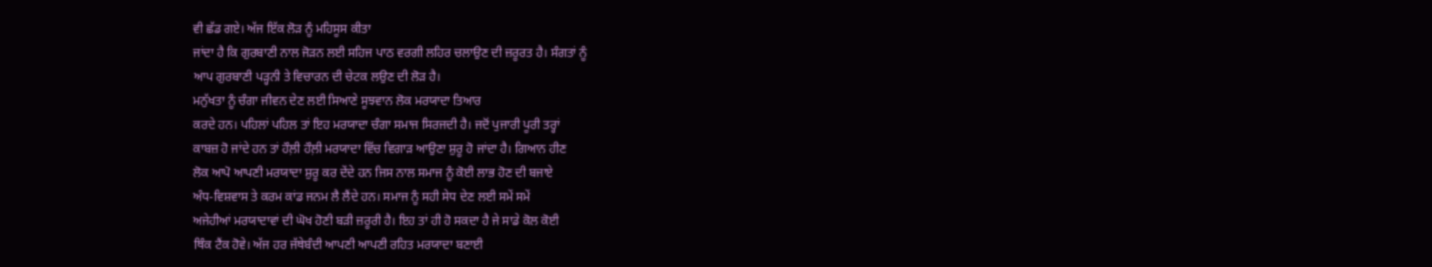ਵੀ ਛੱਡ ਗਏ। ਅੱਜ ਇੱਕ ਲੋੜ ਨੂੰ ਮਹਿਸੂਸ ਕੀਤਾ
ਜਾਂਦਾ ਹੈ ਕਿ ਗੁਰਬਾਣੀ ਨਾਲ ਜੋੜਨ ਲਈ ਸਹਿਜ ਪਾਠ ਵਰਗੀ ਲਹਿਰ ਚਲਾਉਣ ਦੀ ਜ਼ਰੂਰਤ ਹੈ। ਸੰਗਤਾਂ ਨੂੰ
ਆਪ ਗੁਰਬਾਣੀ ਪੜ੍ਹਨੀ ਤੇ ਵਿਚਾਰਨ ਦੀ ਚੇਟਕ ਲਉਣ ਦੀ ਲੋੜ ਹੈ।
ਮਨੁੱਖਤਾ ਨੂੰ ਚੰਗਾ ਜੀਵਨ ਦੇਣ ਲਈ ਸਿਆਣੇ ਸੂਝਵਾਨ ਲੋਕ ਮਰਯਾਦਾ ਤਿਆਰ
ਕਰਦੇ ਹਨ। ਪਹਿਲਾਂ ਪਹਿਲ ਤਾਂ ਇਹ ਮਰਯਾਦਾ ਚੰਗਾ ਸਮਾਜ ਸਿਰਜਦੀ ਹੈ। ਜਦੋਂ ਪੁਜਾਰੀ ਪੂਰੀ ਤਰ੍ਹਾਂ
ਕਾਬਜ਼ ਹੋ ਜਾਂਦੇ ਹਨ ਤਾਂ ਹੌਲ਼ੀ ਹੌਲ਼ੀ ਮਰਯਾਦਾ ਵਿੱਚ ਵਿਗਾੜ ਆਉਣਾ ਸ਼ੁਰੂ ਹੋ ਜਾਂਦਾ ਹੈ। ਗਿਆਨ ਹੀਣ
ਲੋਕ ਆਪੋ ਆਪਣੀ ਮਰਯਾਦਾ ਸ਼ੁਰੂ ਕਰ ਦੇਂਦੇ ਹਨ ਜਿਸ ਨਾਲ ਸਮਾਜ ਨੂੰ ਕੋਈ ਲਾਭ ਹੋਣ ਦੀ ਬਜਾਏ
ਅੰਧ-ਵਿਸ਼ਵਾਸ ਤੇ ਕਰਮ ਕਾਂਡ ਜਨਮ ਲੈ ਲੈਂਦੇ ਹਨ। ਸਮਾਜ ਨੂੰ ਸਹੀ ਸੇਧ ਦੇਣ ਲਈ ਸਮੇਂ ਸਮੇਂ
ਅਜੇਹੀਆਂ ਮਰਯਾਦਾਵਾਂ ਦੀ ਘੋਖ ਹੋਣੀ ਬੜੀ ਜ਼ਰੂਰੀ ਹੈ। ਇਹ ਤਾਂ ਹੀ ਹੋ ਸਕਦਾ ਹੈ ਜੇ ਸਾਡੇ ਕੋਲ ਕੋਈ
ਥਿੰਕ ਟੈਂਕ ਹੋਵੇ। ਅੱਜ ਹਰ ਜੱਥੇਬੰਦੀ ਆਪਣੀ ਆਪਣੀ ਰਹਿਤ ਮਰਯਾਦਾ ਬਣਾਈ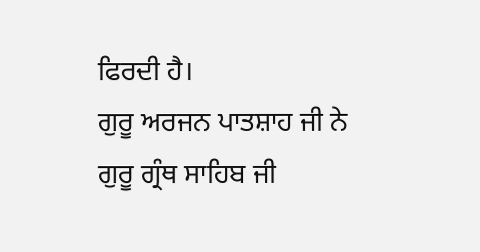ਫਿਰਦੀ ਹੈ।
ਗੁਰੂ ਅਰਜਨ ਪਾਤਸ਼ਾਹ ਜੀ ਨੇ ਗੁਰੂ ਗ੍ਰੰਥ ਸਾਹਿਬ ਜੀ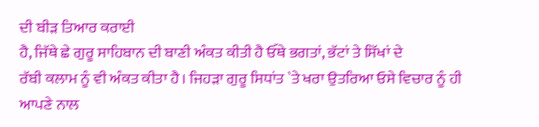ਦੀ ਬੀੜ ਤਿਆਰ ਕਰਾਈ
ਹੈ, ਜਿੱਥੇ ਛੇ ਗੁਰੂ ਸਾਹਿਬਾਨ ਦੀ ਬਾਣੀ ਅੰਕਤ ਕੀਤੀ ਹੈ ਓੱਥੇ ਭਗਤਾਂ, ਭੱਟਾਂ ਤੇ ਸਿੱਖਾਂ ਦੇ
ਰੱਬੀ ਕਲਾਮ ਨੂੰ ਵੀ ਅੰਕਤ ਕੀਤਾ ਹੈ। ਜਿਹੜਾ ਗੁਰੂ ਸਿਧਾਂਤ `ਤੇ ਖਰਾ ਉਤਰਿਆ ਓਸੇ ਵਿਚਾਰ ਨੂੰ ਹੀ
ਆਪਣੇ ਨਾਲ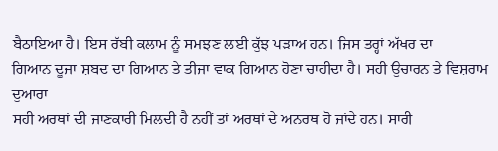ਬੈਠਾਇਆ ਹੈ। ਇਸ ਰੱਬੀ ਕਲਾਮ ਨੂੰ ਸਮਝਣ ਲਈ ਕੁੱਝ ਪੜਾਅ ਹਨ। ਜਿਸ ਤਰ੍ਹਾਂ ਅੱਖਰ ਦਾ
ਗਿਆਨ ਦੂਜਾ ਸ਼ਬਦ ਦਾ ਗਿਆਨ ਤੇ ਤੀਜਾ ਵਾਕ ਗਿਆਨ ਹੋਣਾ ਚਾਹੀਦਾ ਹੈ। ਸਹੀ ਉਚਾਰਨ ਤੇ ਵਿਸ਼ਰਾਮ ਦੁਆਰਾ
ਸਹੀ ਅਰਥਾਂ ਦੀ ਜਾਣਕਾਰੀ ਮਿਲਦੀ ਹੈ ਨਹੀਂ ਤਾਂ ਅਰਥਾਂ ਦੇ ਅਨਰਥ ਹੋ ਜਾਂਦੇ ਹਨ। ਸਾਰੀ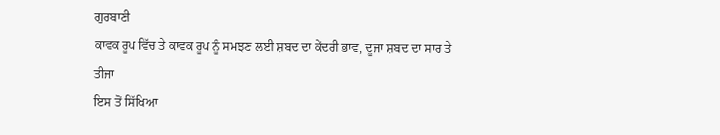ਗੁਰਬਾਣੀ
ਕਾਵਕ ਰੂਪ ਵਿੱਚ ਤੇ ਕਾਵਕ ਰੂਪ ਨੂੰ ਸਮਝਣ ਲਈ ਸ਼ਬਦ ਦਾ ਕੇਂਦਰੀ ਭਾਵ, ਦੂਜਾ ਸ਼ਬਦ ਦਾ ਸਾਰ ਤੇ ਤੀਜਾ
ਇਸ ਤੋਂ ਸਿੱਖਿਆ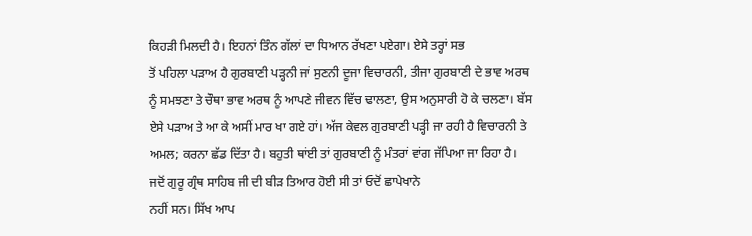ਕਿਹੜੀ ਮਿਲਦੀ ਹੈ। ਇਹਨਾਂ ਤਿੰਨ ਗੱਲਾਂ ਦਾ ਧਿਆਨ ਰੱਖਣਾ ਪਏਗਾ। ਏਸੇ ਤਰ੍ਹਾਂ ਸਭ
ਤੋਂ ਪਹਿਲਾ ਪੜਾਅ ਹੈ ਗੁਰਬਾਣੀ ਪੜ੍ਹਨੀ ਜਾਂ ਸੁਣਨੀ ਦੂਜਾ ਵਿਚਾਰਨੀ, ਤੀਜਾ ਗੁਰਬਾਣੀ ਦੇ ਭਾਵ ਅਰਥ
ਨੂੰ ਸਮਝਣਾ ਤੇ ਚੌਥਾ ਭਾਵ ਅਰਥ ਨੂੰ ਆਪਣੇ ਜੀਵਨ ਵਿੱਚ ਢਾਲਣਾ, ਉਸ ਅਨੁਸਾਰੀ ਹੋ ਕੇ ਚਲਣਾ। ਬੱਸ
ਏਸੇ ਪੜਾਅ ਤੇ ਆ ਕੇ ਅਸੀਂ ਮਾਰ ਖਾ ਗਏ ਹਾਂ। ਅੱਜ ਕੇਵਲ ਗੁਰਬਾਣੀ ਪੜ੍ਹੀ ਜਾ ਰਹੀ ਹੈ ਵਿਚਾਰਨੀ ਤੇ
ਅਮਲ; ਕਰਨਾ ਛੱਡ ਦਿੱਤਾ ਹੈ। ਬਹੁਤੀ ਥਾਂਈ ਤਾਂ ਗੁਰਬਾਣੀ ਨੂੰ ਮੰਤਰਾਂ ਵਾਂਗ ਜੱਪਿਆ ਜਾ ਰਿਹਾ ਹੈ।
ਜਦੋਂ ਗੁਰੂ ਗ੍ਰੰਥ ਸਾਹਿਬ ਜੀ ਦੀ ਬੀੜ ਤਿਆਰ ਹੋਈ ਸੀ ਤਾਂ ਓਦੋਂ ਛਾਪੇਖਾਨੇ
ਨਹੀਂ ਸਨ। ਸਿੱਖ ਆਪ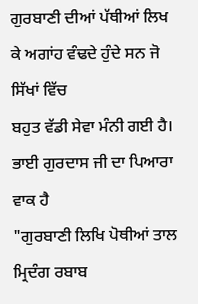ਗੁਰਬਾਣੀ ਦੀਆਂ ਪੱਥੀਆਂ ਲਿਖ ਕੇ ਅਗਾਂਹ ਵੰਢਦੇ ਹੁੰਦੇ ਸਨ ਜੋ ਸਿੱਖਾਂ ਵਿੱਚ
ਬਹੁਤ ਵੱਡੀ ਸੇਵਾ ਮੰਨੀ ਗਈ ਹੈ। ਭਾਈ ਗੁਰਦਾਸ ਜੀ ਦਾ ਪਿਆਰਾ ਵਾਕ ਹੈ
"ਗੁਰਬਾਣੀ ਲਿਖਿ ਪੋਥੀਆਂ ਤਾਲ
ਮ੍ਰਿਦੰਗ ਰਬਾਬ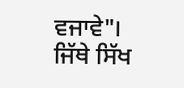ਵਜਾਵੇ"। ਜਿੱਥੇ ਸਿੱਖ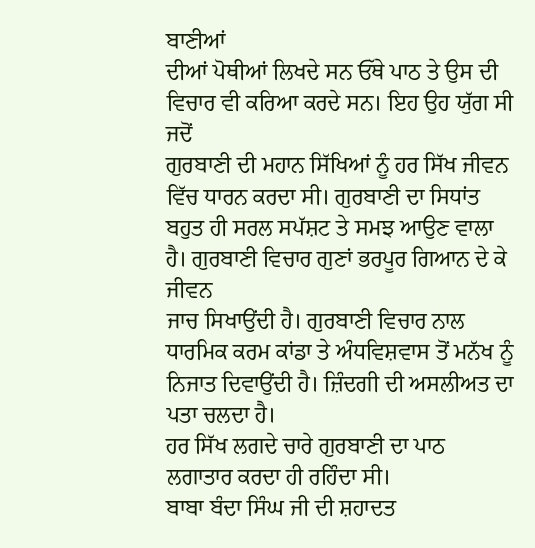ਬਾਣੀਆਂ
ਦੀਆਂ ਪੋਥੀਆਂ ਲਿਖਦੇ ਸਨ ਓੱਥੇ ਪਾਠ ਤੇ ਉਸ ਦੀ ਵਿਚਾਰ ਵੀ ਕਰਿਆ ਕਰਦੇ ਸਨ। ਇਹ ਉਹ ਯੁੱਗ ਸੀ ਜਦੋਂ
ਗੁਰਬਾਣੀ ਦੀ ਮਹਾਨ ਸਿੱਖਿਆਂ ਨੂੰ ਹਰ ਸਿੱਖ ਜੀਵਨ ਵਿੱਚ ਧਾਰਨ ਕਰਦਾ ਸੀ। ਗੁਰਬਾਣੀ ਦਾ ਸਿਧਾਂਤ
ਬਹੁਤ ਹੀ ਸਰਲ ਸਪੱਸ਼ਟ ਤੇ ਸਮਝ ਆਉਣ ਵਾਲਾ ਹੈ। ਗੁਰਬਾਣੀ ਵਿਚਾਰ ਗੁਣਾਂ ਭਰਪੂਰ ਗਿਆਨ ਦੇ ਕੇ ਜੀਵਨ
ਜਾਚ ਸਿਖਾਉਂਦੀ ਹੈ। ਗੁਰਬਾਣੀ ਵਿਚਾਰ ਨਾਲ ਧਾਰਮਿਕ ਕਰਮ ਕਾਂਡਾ ਤੇ ਅੰਧਵਿਸ਼ਵਾਸ ਤੋਂ ਮਨੱਖ ਨੂੰ
ਨਿਜਾਤ ਦਿਵਾਉਂਦੀ ਹੈ। ਜ਼ਿੰਦਗੀ ਦੀ ਅਸਲੀਅਤ ਦਾ ਪਤਾ ਚਲਦਾ ਹੈ।
ਹਰ ਸਿੱਖ ਲਗਦੇ ਚਾਰੇ ਗੁਰਬਾਣੀ ਦਾ ਪਾਠ ਲਗਾਤਾਰ ਕਰਦਾ ਹੀ ਰਹਿੰਦਾ ਸੀ।
ਬਾਬਾ ਬੰਦਾ ਸਿੰਘ ਜੀ ਦੀ ਸ਼ਹਾਦਤ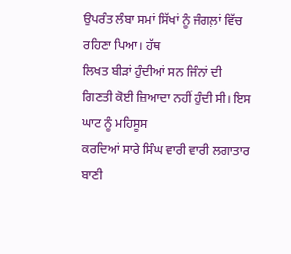ਉਪਰੰਤ ਲੰਬਾ ਸਮਾਂ ਸਿੱਖਾਂ ਨੂੰ ਜੰਗਲ਼ਾਂ ਵਿੱਚ ਰਹਿਣਾ ਪਿਆ। ਹੱਥ
ਲਿਖਤ ਬੀੜਾਂ ਹੁੰਦੀਆਂ ਸਨ ਜਿੰਨਾਂ ਦੀ ਗਿਣਤੀ ਕੋਈ ਜ਼ਿਆਦਾ ਨਹੀਂ ਹੁੰਦੀ ਸੀ। ਇਸ ਘਾਟ ਨੂੰ ਮਹਿਸੂਸ
ਕਰਦਿਆਂ ਸਾਰੇ ਸਿੰਘ ਵਾਰੀ ਵਾਰੀ ਲਗਾਤਾਰ ਬਾਣੀ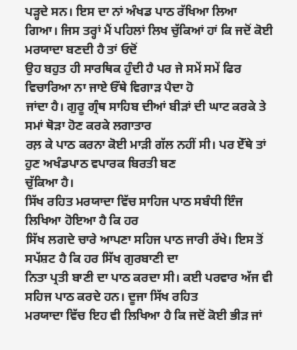ਪੜ੍ਹਦੇ ਸਨ। ਇਸ ਦਾ ਨਾਂ ਅੰਖਡ ਪਾਠ ਰੱਖਿਆ ਲਿਆ
ਗਿਆ। ਜਿਸ ਤਰ੍ਹਾਂ ਮੈਂ ਪਹਿਲਾਂ ਲਿਖ ਚੁੱਕਿਆਂ ਹਾਂ ਕਿ ਜਦੋਂ ਕੋਈ ਮਰਯਾਦਾ ਬਣਦੀ ਹੈ ਤਾਂ ਓਦੋਂ
ਉਹ ਬਹੁਤ ਹੀ ਸਾਰਥਿਕ ਹੁੰਦੀ ਹੈ ਪਰ ਜੇ ਸਮੇਂ ਸਮੇਂ ਫਿਰ ਵਿਚਾਰਿਆ ਨਾ ਜਾਏ ਓੱਥੇ ਵਿਗਾੜ ਪੈਦਾ ਹੋ
ਜਾਂਦਾ ਹੈ। ਗੁਰੂ ਗ੍ਰੰਥ ਸਾਹਿਬ ਦੀਆਂ ਬੀੜਾਂ ਦੀ ਘਾਟ ਕਰਕੇ ਤੇ ਸਮਾਂ ਥੋੜਾ ਹੋਣ ਕਰਕੇ ਲਗਾਤਾਰ
ਰਲ਼ ਕੇ ਪਾਠ ਕਰਨਾ ਕੋਈ ਮਾੜੀ ਗੱਲ ਨਹੀਂ ਸੀ। ਪਰ ਏੱਥੇ ਤਾਂ ਹੁਣ ਅਖੰਡਪਾਠ ਵਪਾਰਕ ਬਿਰਤੀ ਬਣ
ਚੁੱਕਿਆ ਹੈ।
ਸਿੱਖ ਰਹਿਤ ਮਰਯਾਦਾ ਵਿੱਚ ਸਾਹਿਜ ਪਾਠ ਸਬੰਧੀ ਇੰਜ ਲਿਖਿਆ ਹੋਇਆ ਹੈ ਕਿ ਹਰ
ਸਿੱਖ ਲਗਦੇ ਚਾਰੇ ਆਪਣਾ ਸਹਿਜ ਪਾਠ ਜਾਰੀ ਰੱਖੇ। ਇਸ ਤੋਂ ਸਪੱਸ਼ਟ ਹੈ ਕਿ ਹਰ ਸਿੱਖ ਗੁਰਬਾਣੀ ਦਾ
ਨਿਤਾ ਪ੍ਰਤੀ ਬਾਣੀ ਦਾ ਪਾਠ ਕਰਦਾ ਸੀ। ਕਈ ਪਰਵਾਰ ਅੱਜ ਵੀ ਸਹਿਜ ਪਾਠ ਕਰਦੇ ਹਨ। ਦੂਜਾ ਸਿੱਖ ਰਹਿਤ
ਮਰਯਾਦਾ ਵਿੱਚ ਇਹ ਵੀ ਲਿਖਿਆ ਹੈ ਕਿ ਜਦੋਂ ਕੋਈ ਭੀੜ ਜਾਂ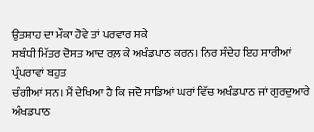ਉਤਸ਼ਾਹ ਦਾ ਮੌਕਾ ਹੋਵੇ ਤਾਂ ਪਰਵਾਰ ਸਕੇ
ਸਬੰਧੀ ਮਿੱਤਰ ਦੋਸਤ ਆਦ ਰਲ਼ ਕੇ ਅਖੰਡਪਾਠ ਕਰਨ। ਨਿਰ ਸੰਦੇਹ ਇਹ ਸਾਰੀਆਂ ਪ੍ਰੰਪਰਾਵਾਂ ਬਹੁਤ
ਚੰਗੀਆਂ ਸਨ। ਮੈਂ ਦੇਖਿਆ ਹੈ ਕਿ ਜਦੋ ਸਾਡਿਆਂ ਘਰਾਂ ਵਿੱਚ ਅਖੰਡਪਾਠ ਜਾਂ ਗੁਰਦੁਆਰੇ ਅੰਖਡਪਾਠ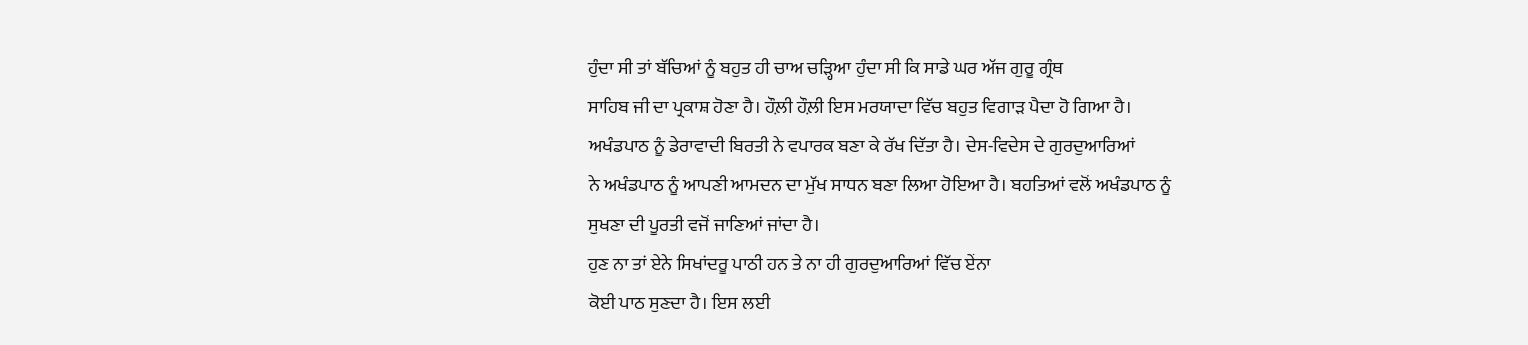ਹੁੰਦਾ ਸੀ ਤਾਂ ਬੱਚਿਆਂ ਨੂੰ ਬਹੁਤ ਹੀ ਚਾਅ ਚੜ੍ਹਿਆ ਹੁੰਦਾ ਸੀ ਕਿ ਸਾਡੇ ਘਰ ਅੱਜ ਗੁਰੂ ਗ੍ਰੰਥ
ਸਾਹਿਬ ਜੀ ਦਾ ਪ੍ਰਕਾਸ਼ ਹੋਣਾ ਹੈ। ਹੌਲ਼ੀ ਹੌਲ਼ੀ ਇਸ ਮਰਯਾਦਾ ਵਿੱਚ ਬਹੁਤ ਵਿਗਾੜ ਪੈਦਾ ਹੋ ਗਿਆ ਹੈ।
ਅਖੰਡਪਾਠ ਨੂੰ ਡੇਰਾਵਾਦੀ ਬਿਰਤੀ ਨੇ ਵਪਾਰਕ ਬਣਾ ਕੇ ਰੱਖ ਦਿੱਤਾ ਹੈ। ਦੇਸ-ਵਿਦੇਸ ਦੇ ਗੁਰਦੁਆਰਿਆਂ
ਨੇ ਅਖੰਡਪਾਠ ਨੂੰ ਆਪਣੀ ਆਮਦਨ ਦਾ ਮੁੱਖ ਸਾਧਨ ਬਣਾ ਲਿਆ ਹੋਇਆ ਹੈ। ਬਹਤਿਆਂ ਵਲੋਂ ਅਖੰਡਪਾਠ ਨੂੰ
ਸੁਖਣਾ ਦੀ ਪੂਰਤੀ ਵਜੋਂ ਜਾਣਿਆਂ ਜਾਂਦਾ ਹੈ।
ਹੁਣ ਨਾ ਤਾਂ ਏਨੇ ਸਿਖਾਂਦਰੂ ਪਾਠੀ ਹਨ ਤੇ ਨਾ ਹੀ ਗੁਰਦੁਆਰਿਆਂ ਵਿੱਚ ਏਂਨਾ
ਕੋਈ ਪਾਠ ਸੁਣਦਾ ਹੈ। ਇਸ ਲਈ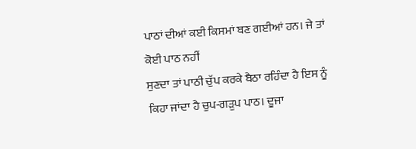ਪਾਠਾਂ ਦੀਆਂ ਕਈ ਕਿਸਮਾਂ ਬਣ ਗਈਆਂ ਹਨ। ਜੇ ਤਾਂ ਕੋਈ ਪਾਠ ਨਹੀਂ
ਸੁਣਦਾ ਤਾਂ ਪਾਠੀ ਚੁੱਪ ਕਰਕੇ ਬੈਠਾ ਰਹਿੰਦਾ ਹੈ ਇਸ ਨੂੰ ਕਿਹਾ ਜਾਂਦਾ ਹੈ ਚੁਪ-ਗੜੁਪ ਪਾਠ। ਦੂਜਾ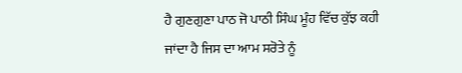ਹੈ ਗੁਣਗੁਣਾ ਪਾਠ ਜੋ ਪਾਠੀ ਸਿੰਘ ਮੂੰਹ ਵਿੱਚ ਕੁੱਝ ਕਹੀ ਜਾਂਦਾ ਹੈ ਜਿਸ ਦਾ ਆਮ ਸਰੋਤੇ ਨੂੰ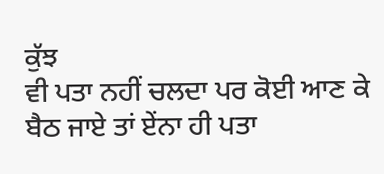ਕੁੱਝ
ਵੀ ਪਤਾ ਨਹੀਂ ਚਲਦਾ ਪਰ ਕੋਈ ਆਣ ਕੇ ਬੈਠ ਜਾਏ ਤਾਂ ਏਂਨਾ ਹੀ ਪਤਾ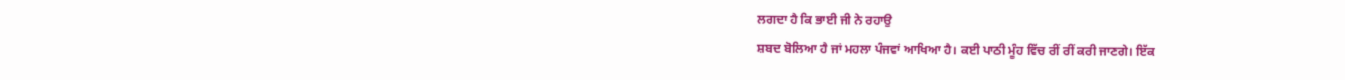ਲਗਦਾ ਹੈ ਕਿ ਭਾਈ ਜੀ ਨੇ ਰਹਾਉ
ਸ਼ਬਦ ਬੋਲਿਆ ਹੈ ਜਾਂ ਮਹਲਾ ਪੰਜਵਾਂ ਆਖਿਆ ਹੈ। ਕਈ ਪਾਠੀ ਮੂੰਹ ਵਿੱਚ ਰੀਂ ਰੀਂ ਕਰੀ ਜਾਣਗੇ। ਇੱਕ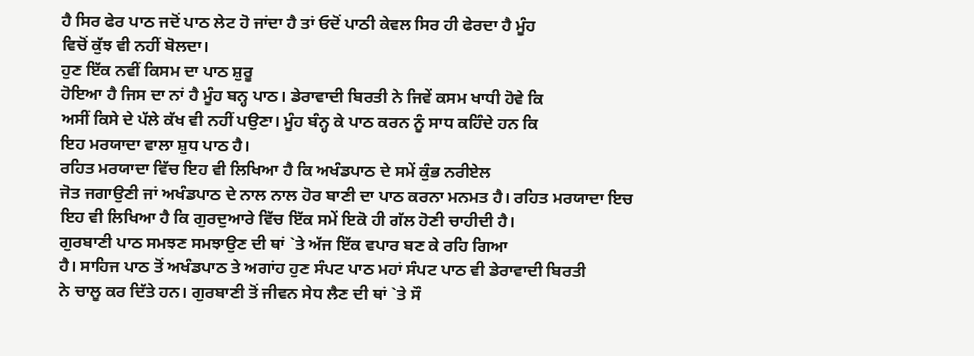ਹੈ ਸਿਰ ਫੇਰ ਪਾਠ ਜਦੋਂ ਪਾਠ ਲੇਟ ਹੋ ਜਾਂਦਾ ਹੈ ਤਾਂ ਓਦੋਂ ਪਾਠੀ ਕੇਵਲ ਸਿਰ ਹੀ ਫੇਰਦਾ ਹੈ ਮੂੰਹ
ਵਿਚੋਂ ਕੁੱਝ ਵੀ ਨਹੀਂ ਬੋਲਦਾ।
ਹੁਣ ਇੱਕ ਨਵੀਂ ਕਿਸਮ ਦਾ ਪਾਠ ਸ਼ੁਰੂ
ਹੋਇਆ ਹੈ ਜਿਸ ਦਾ ਨਾਂ ਹੈ ਮੂੰਹ ਬਨ੍ਹ ਪਾਠ। ਡੇਰਾਵਾਦੀ ਬਿਰਤੀ ਨੇ ਜਿਵੇਂ ਕਸਮ ਖਾਧੀ ਹੋਵੇ ਕਿ
ਅਸੀਂ ਕਿਸੇ ਦੇ ਪੱਲੇ ਕੱਖ ਵੀ ਨਹੀਂ ਪਉਣਾ। ਮੂੰਹ ਬੰਨ੍ਹ ਕੇ ਪਾਠ ਕਰਨ ਨੂੰ ਸਾਧ ਕਹਿੰਦੇ ਹਨ ਕਿ
ਇਹ ਮਰਯਾਦਾ ਵਾਲਾ ਸ਼ੁਧ ਪਾਠ ਹੈ।
ਰਹਿਤ ਮਰਯਾਦਾ ਵਿੱਚ ਇਹ ਵੀ ਲਿਖਿਆ ਹੈ ਕਿ ਅਖੰਡਪਾਠ ਦੇ ਸਮੇਂ ਕੁੰਭ ਨਰੀਏਲ
ਜੋਤ ਜਗਾਉਣੀ ਜਾਂ ਅਖੰਡਪਾਠ ਦੇ ਨਾਲ ਨਾਲ ਹੋਰ ਬਾਣੀ ਦਾ ਪਾਠ ਕਰਨਾ ਮਨਮਤ ਹੈ। ਰਹਿਤ ਮਰਯਾਦਾ ਇਚ
ਇਹ ਵੀ ਲਿਖਿਆ ਹੈ ਕਿ ਗੁਰਦੁਆਰੇ ਵਿੱਚ ਇੱਕ ਸਮੇਂ ਇਕੋ ਹੀ ਗੱਲ ਹੋਣੀ ਚਾਹੀਦੀ ਹੈ।
ਗੁਰਬਾਣੀ ਪਾਠ ਸਮਝਣ ਸਮਝਾਉਣ ਦੀ ਥਾਂ `ਤੇ ਅੱਜ ਇੱਕ ਵਪਾਰ ਬਣ ਕੇ ਰਹਿ ਗਿਆ
ਹੈ। ਸਾਹਿਜ ਪਾਠ ਤੋਂ ਅਖੰਡਪਾਠ ਤੇ ਅਗਾਂਹ ਹੁਣ ਸੰਪਟ ਪਾਠ ਮਹਾਂ ਸੰਪਟ ਪਾਠ ਵੀ ਡੇਰਾਵਾਦੀ ਬਿਰਤੀ
ਨੇ ਚਾਲੂ ਕਰ ਦਿੱਤੇ ਹਨ। ਗੁਰਬਾਣੀ ਤੋਂ ਜੀਵਨ ਸੇਧ ਲੈਣ ਦੀ ਥਾਂ `ਤੇ ਸੌ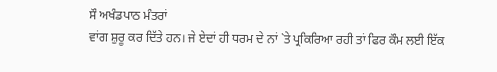ਸੌ ਅਖੰਡਪਾਠ ਮੰਤਰਾਂ
ਵਾਂਗ ਸ਼ੁਰੂ ਕਰ ਦਿੱਤੇ ਹਨ। ਜੇ ਏਦਾਂ ਹੀ ਧਰਮ ਦੇ ਨਾਂ `ਤੇ ਪ੍ਰਕਿਰਿਆ ਰਹੀ ਤਾਂ ਫਿਰ ਕੌਮ ਲਈ ਇੱਕ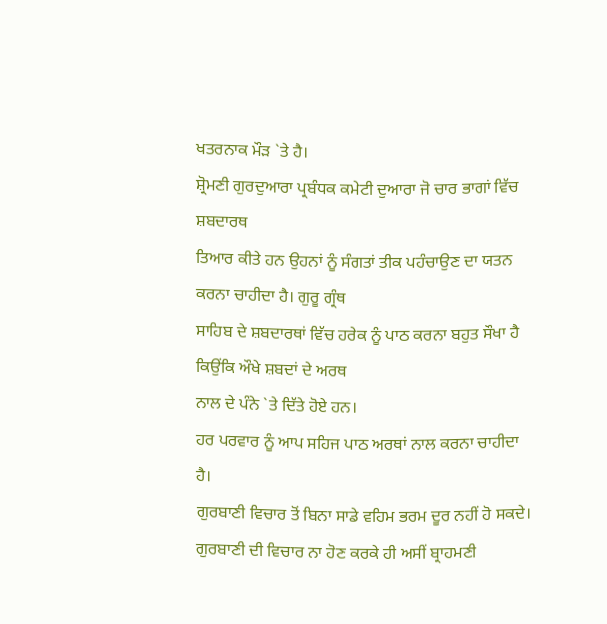ਖਤਰਨਾਕ ਮੌੜ `ਤੇ ਹੈ।
ਸ਼੍ਰੋਮਣੀ ਗੁਰਦੁਆਰਾ ਪ੍ਰਬੰਧਕ ਕਮੇਟੀ ਦੁਆਰਾ ਜੋ ਚਾਰ ਭਾਗਾਂ ਵਿੱਚ ਸ਼ਬਦਾਰਥ
ਤਿਆਰ ਕੀਤੇ ਹਨ ਉਹਨਾਂ ਨੂੰ ਸੰਗਤਾਂ ਤੀਕ ਪਹੰਚਾਉਣ ਦਾ ਯਤਨ ਕਰਨਾ ਚਾਹੀਦਾ ਹੈ। ਗੁਰੂ ਗ੍ਰੰਥ
ਸਾਹਿਬ ਦੇ ਸ਼ਬਦਾਰਥਾਂ ਵਿੱਚ ਹਰੇਕ ਨੂੰ ਪਾਠ ਕਰਨਾ ਬਹੁਤ ਸੌਖਾ ਹੈ ਕਿਉਂਕਿ ਔਖੇ ਸ਼ਬਦਾਂ ਦੇ ਅਰਥ
ਨਾਲ ਦੇ ਪੰਨੇ `ਤੇ ਦਿੱਤੇ ਹੋਏ ਹਨ।
ਹਰ ਪਰਵਾਰ ਨੂੰ ਆਪ ਸਹਿਜ ਪਾਠ ਅਰਥਾਂ ਨਾਲ ਕਰਨਾ ਚਾਹੀਦਾ ਹੈ।
ਗੁਰਬਾਣੀ ਵਿਚਾਰ ਤੋਂ ਬਿਨਾ ਸਾਡੇ ਵਹਿਮ ਭਰਮ ਦੂਰ ਨਹੀਂ ਹੋ ਸਕਦੇ।
ਗੁਰਬਾਣੀ ਦੀ ਵਿਚਾਰ ਨਾ ਹੋਣ ਕਰਕੇ ਹੀ ਅਸੀਂ ਬ੍ਰਾਹਮਣੀ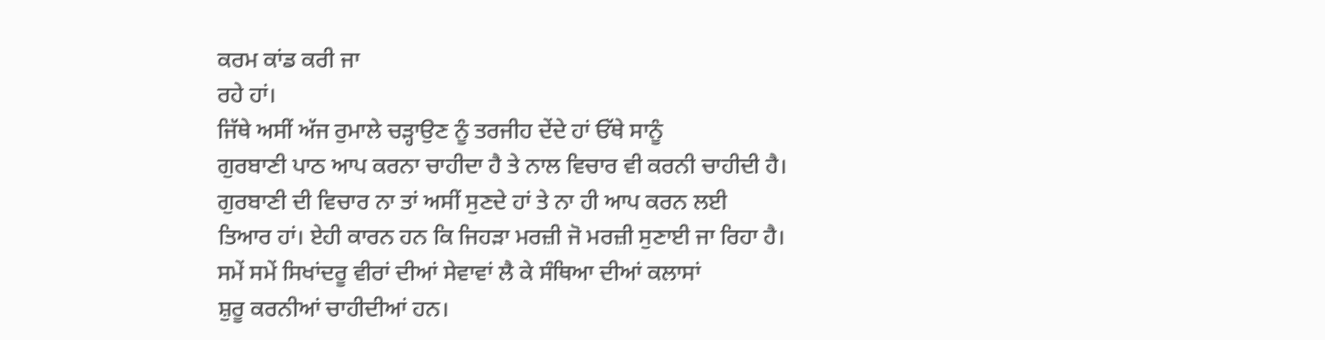ਕਰਮ ਕਾਂਡ ਕਰੀ ਜਾ
ਰਹੇ ਹਾਂ।
ਜਿੱਥੇ ਅਸੀਂ ਅੱਜ ਰੁਮਾਲੇ ਚੜ੍ਹਾਉਣ ਨੂੰ ਤਰਜੀਹ ਦੇਂਦੇ ਹਾਂ ਓੱਥੇ ਸਾਨੂੰ
ਗੁਰਬਾਣੀ ਪਾਠ ਆਪ ਕਰਨਾ ਚਾਹੀਦਾ ਹੈ ਤੇ ਨਾਲ ਵਿਚਾਰ ਵੀ ਕਰਨੀ ਚਾਹੀਦੀ ਹੈ।
ਗੁਰਬਾਣੀ ਦੀ ਵਿਚਾਰ ਨਾ ਤਾਂ ਅਸੀਂ ਸੁਣਦੇ ਹਾਂ ਤੇ ਨਾ ਹੀ ਆਪ ਕਰਨ ਲਈ
ਤਿਆਰ ਹਾਂ। ਏਹੀ ਕਾਰਨ ਹਨ ਕਿ ਜਿਹੜਾ ਮਰਜ਼ੀ ਜੋ ਮਰਜ਼ੀ ਸੁਣਾਈ ਜਾ ਰਿਹਾ ਹੈ।
ਸਮੇਂ ਸਮੇਂ ਸਿਖਾਂਦਰੂ ਵੀਰਾਂ ਦੀਆਂ ਸੇਵਾਵਾਂ ਲੈ ਕੇ ਸੰਥਿਆ ਦੀਆਂ ਕਲਾਸਾਂ
ਸ਼ੁਰੂ ਕਰਨੀਆਂ ਚਾਹੀਦੀਆਂ ਹਨ।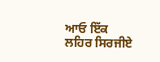ਆਓ ਇੱਕ ਲਹਿਰ ਸਿਰਜੀਏ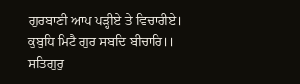ਗੁਰਬਾਣੀ ਆਪ ਪੜ੍ਹੀਏ ਤੇ ਵਿਚਾਰੀਏ।
ਕੁਬੁਧਿ ਮਿਟੈ ਗੁਰ ਸਬਦਿ ਬੀਚਾਰਿ।।
ਸਤਿਗੁਰੁ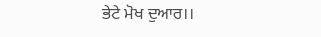ਭੇਟੇ ਮੋਖ ਦੁਆਰ।।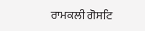ਰਾਮਕਲੀ ਗੋਸਟਿ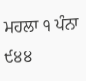ਮਹਲਾ ੧ ਪੰਨਾ ੯੪੪